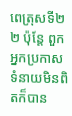ពេត្រុសទី២
២ ប៉ុន្តែ ពួកអ្នកប្រកាសទំនាយមិនពិតក៏បាន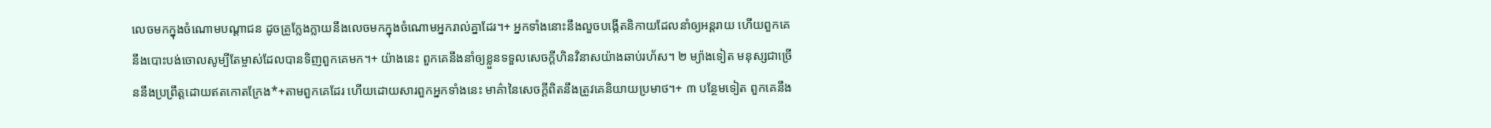លេចមកក្នុងចំណោមបណ្ដាជន ដូចគ្រូក្លែងក្លាយនឹងលេចមកក្នុងចំណោមអ្នករាល់គ្នាដែរ។+ អ្នកទាំងនោះនឹងលួចបង្កើតនិកាយដែលនាំឲ្យអន្តរាយ ហើយពួកគេនឹងបោះបង់ចោលសូម្បីតែម្ចាស់ដែលបានទិញពួកគេមក។+ យ៉ាងនេះ ពួកគេនឹងនាំឲ្យខ្លួនទទួលសេចក្ដីហិនវិនាសយ៉ាងឆាប់រហ័ស។ ២ ម្យ៉ាងទៀត មនុស្សជាច្រើននឹងប្រព្រឹត្តដោយឥតកោតក្រែង*+តាមពួកគេដែរ ហើយដោយសារពួកអ្នកទាំងនេះ មាគ៌ានៃសេចក្ដីពិតនឹងត្រូវគេនិយាយប្រមាថ។+ ៣ បន្ថែមទៀត ពួកគេនឹង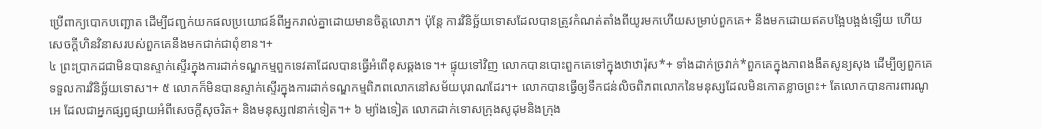ប្រើពាក្យបោកបញ្ឆោត ដើម្បីជញ្ជក់យកផលប្រយោជន៍ពីអ្នករាល់គ្នាដោយមានចិត្តលោភ។ ប៉ុន្តែ ការវិនិច្ឆ័យទោសដែលបានត្រូវកំណត់តាំងពីយូរមកហើយសម្រាប់ពួកគេ+ នឹងមកដោយឥតបង្អែបង្អង់ឡើយ ហើយសេចក្ដីហិនវិនាសរបស់ពួកគេនឹងមកជាក់ជាពុំខាន។+
៤ ព្រះប្រាកដជាមិនបានស្ទាក់ស្ទើរក្នុងការដាក់ទណ្ឌកម្មពួកទេវតាដែលបានធ្វើអំពើខុសឆ្គងទេ។+ ផ្ទុយទៅវិញ លោកបានបោះពួកគេទៅក្នុងឋាឋារ៉ុស*+ ទាំងដាក់ច្រវាក់*ពួកគេក្នុងភាពងងឹតសូន្យសុង ដើម្បីឲ្យពួកគេទទួលការវិនិច្ឆ័យទោស។+ ៥ លោកក៏មិនបានស្ទាក់ស្ទើរក្នុងការដាក់ទណ្ឌកម្មពិភពលោកនៅសម័យបុរាណដែរ។+ លោកបានធ្វើឲ្យទឹកជន់លិចពិភពលោកនៃមនុស្សដែលមិនកោតខ្លាចព្រះ+ តែលោកបានការពារណូអេ ដែលជាអ្នកផ្សព្វផ្សាយអំពីសេចក្ដីសុចរិត+ និងមនុស្ស៧នាក់ទៀត។+ ៦ ម្យ៉ាងទៀត លោកដាក់ទោសក្រុងសូដុមនិងក្រុង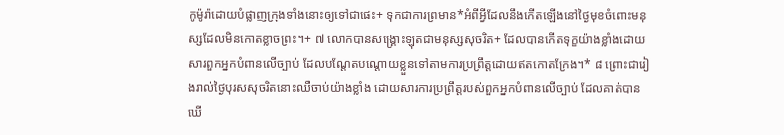កូម៉ូរ៉ាដោយបំផ្លាញក្រុងទាំងនោះឲ្យទៅជាផេះ+ ទុកជាការព្រមាន*អំពីអ្វីដែលនឹងកើតឡើងនៅថ្ងៃមុខចំពោះមនុស្សដែលមិនកោតខ្លាចព្រះ។+ ៧ លោកបានសង្គ្រោះឡុតជាមនុស្សសុចរិត+ ដែលបានកើតទុក្ខយ៉ាងខ្លាំងដោយសារពួកអ្នកបំពានលើច្បាប់ ដែលបណ្ដែតបណ្ដោយខ្លួនទៅតាមការប្រព្រឹត្តដោយឥតកោតក្រែង។* ៨ ព្រោះជារៀងរាល់ថ្ងៃបុរសសុចរិតនោះឈឺចាប់យ៉ាងខ្លាំង ដោយសារការប្រព្រឹត្តរបស់ពួកអ្នកបំពានលើច្បាប់ ដែលគាត់បានឃើ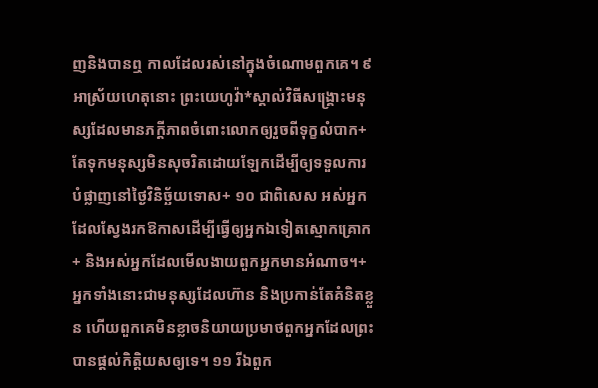ញនិងបានឮ កាលដែលរស់នៅក្នុងចំណោមពួកគេ។ ៩ អាស្រ័យហេតុនោះ ព្រះយេហូវ៉ា*ស្គាល់វិធីសង្គ្រោះមនុស្សដែលមានភក្ដីភាពចំពោះលោកឲ្យរួចពីទុក្ខលំបាក+ តែទុកមនុស្សមិនសុចរិតដោយឡែកដើម្បីឲ្យទទួលការបំផ្លាញនៅថ្ងៃវិនិច្ឆ័យទោស+ ១០ ជាពិសេស អស់អ្នកដែលស្វែងរកឱកាសដើម្បីធ្វើឲ្យអ្នកឯទៀតស្មោកគ្រោក+ និងអស់អ្នកដែលមើលងាយពួកអ្នកមានអំណាច។+
អ្នកទាំងនោះជាមនុស្សដែលហ៊ាន និងប្រកាន់តែគំនិតខ្លួន ហើយពួកគេមិនខ្លាចនិយាយប្រមាថពួកអ្នកដែលព្រះបានផ្ដល់កិត្តិយសឲ្យទេ។ ១១ រីឯពួក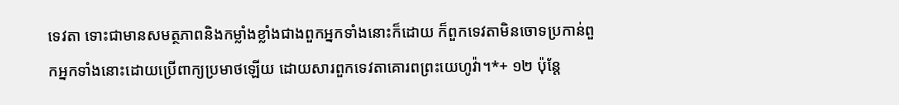ទេវតា ទោះជាមានសមត្ថភាពនិងកម្លាំងខ្លាំងជាងពួកអ្នកទាំងនោះក៏ដោយ ក៏ពួកទេវតាមិនចោទប្រកាន់ពួកអ្នកទាំងនោះដោយប្រើពាក្យប្រមាថឡើយ ដោយសារពួកទេវតាគោរពព្រះយេហូវ៉ា។*+ ១២ ប៉ុន្តែ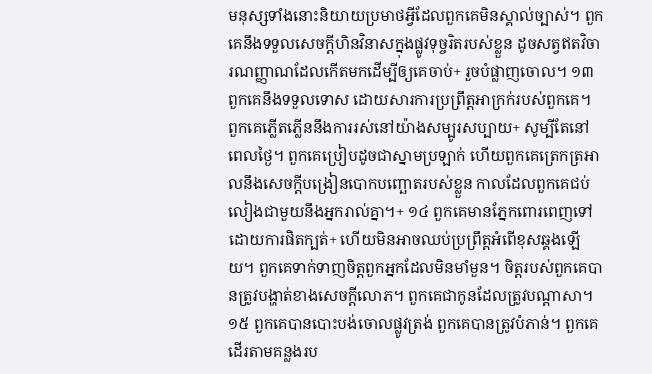មនុស្សទាំងនោះនិយាយប្រមាថអ្វីដែលពួកគេមិនស្គាល់ច្បាស់។ ពួកគេនឹងទទួលសេចក្ដីហិនវិនាសក្នុងផ្លូវទុច្ចរិតរបស់ខ្លួន ដូចសត្វឥតវិចារណញ្ញាណដែលកើតមកដើម្បីឲ្យគេចាប់+ រួចបំផ្លាញចោល។ ១៣ ពួកគេនឹងទទួលទោស ដោយសារការប្រព្រឹត្តអាក្រក់របស់ពួកគេ។
ពួកគេភ្លើតភ្លើននឹងការរស់នៅយ៉ាងសម្បូរសប្បាយ+ សូម្បីតែនៅពេលថ្ងៃ។ ពួកគេប្រៀបដូចជាស្នាមប្រឡាក់ ហើយពួកគេត្រេកត្រអាលនឹងសេចក្ដីបង្រៀនបោកបញ្ឆោតរបស់ខ្លួន កាលដែលពួកគេជប់លៀងជាមួយនឹងអ្នករាល់គ្នា។+ ១៤ ពួកគេមានភ្នែកពោរពេញទៅដោយការផិតក្បត់+ ហើយមិនអាចឈប់ប្រព្រឹត្តអំពើខុសឆ្គងឡើយ។ ពួកគេទាក់ទាញចិត្តពួកអ្នកដែលមិនមាំមួន។ ចិត្តរបស់ពួកគេបានត្រូវបង្ហាត់ខាងសេចក្ដីលោភ។ ពួកគេជាកូនដែលត្រូវបណ្ដាសា។ ១៥ ពួកគេបានបោះបង់ចោលផ្លូវត្រង់ ពួកគេបានត្រូវបំភាន់។ ពួកគេដើរតាមគន្លងរប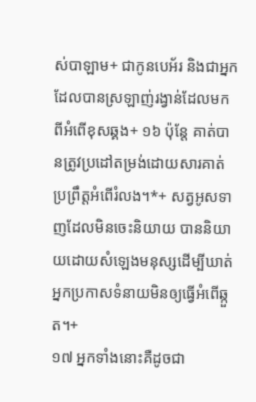ស់បាឡាម+ ជាកូនបេអ័រ និងជាអ្នកដែលបានស្រឡាញ់រង្វាន់ដែលមកពីអំពើខុសឆ្គង+ ១៦ ប៉ុន្តែ គាត់បានត្រូវប្រដៅតម្រង់ដោយសារគាត់ប្រព្រឹត្តអំពើរំលង។*+ សត្វអូសទាញដែលមិនចេះនិយាយ បាននិយាយដោយសំឡេងមនុស្សដើម្បីឃាត់អ្នកប្រកាសទំនាយមិនឲ្យធ្វើអំពើឆ្កួត។+
១៧ អ្នកទាំងនោះគឺដូចជា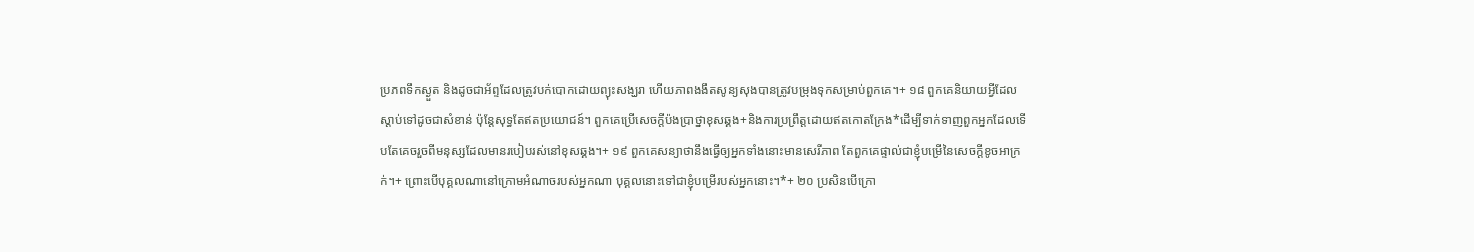ប្រភពទឹកស្ងួត និងដូចជាអ័ព្ទដែលត្រូវបក់បោកដោយព្យុះសង្ឃរា ហើយភាពងងឹតសូន្យសុងបានត្រូវបម្រុងទុកសម្រាប់ពួកគេ។+ ១៨ ពួកគេនិយាយអ្វីដែលស្ដាប់ទៅដូចជាសំខាន់ ប៉ុន្តែសុទ្ធតែឥតប្រយោជន៍។ ពួកគេប្រើសេចក្ដីប៉ងប្រាថ្នាខុសឆ្គង+និងការប្រព្រឹត្តដោយឥតកោតក្រែង*ដើម្បីទាក់ទាញពួកអ្នកដែលទើបតែគេចរួចពីមនុស្សដែលមានរបៀបរស់នៅខុសឆ្គង។+ ១៩ ពួកគេសន្យាថានឹងធ្វើឲ្យអ្នកទាំងនោះមានសេរីភាព តែពួកគេផ្ទាល់ជាខ្ញុំបម្រើនៃសេចក្ដីខូចអាក្រក់។+ ព្រោះបើបុគ្គលណានៅក្រោមអំណាចរបស់អ្នកណា បុគ្គលនោះទៅជាខ្ញុំបម្រើរបស់អ្នកនោះ។*+ ២០ ប្រសិនបើក្រោ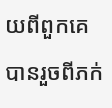យពីពួកគេបានរួចពីភក់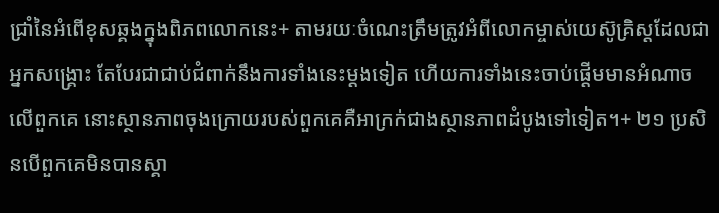ជ្រាំនៃអំពើខុសឆ្គងក្នុងពិភពលោកនេះ+ តាមរយៈចំណេះត្រឹមត្រូវអំពីលោកម្ចាស់យេស៊ូគ្រិស្តដែលជាអ្នកសង្គ្រោះ តែបែរជាជាប់ជំពាក់នឹងការទាំងនេះម្ដងទៀត ហើយការទាំងនេះចាប់ផ្ដើមមានអំណាចលើពួកគេ នោះស្ថានភាពចុងក្រោយរបស់ពួកគេគឺអាក្រក់ជាងស្ថានភាពដំបូងទៅទៀត។+ ២១ ប្រសិនបើពួកគេមិនបានស្គា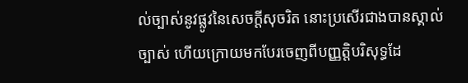ល់ច្បាស់នូវផ្លូវនៃសេចក្ដីសុចរិត នោះប្រសើរជាងបានស្គាល់ច្បាស់ ហើយក្រោយមកបែរចេញពីបញ្ញត្ដិបរិសុទ្ធដែ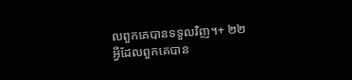លពួកគេបានទទួលវិញ។+ ២២ អ្វីដែលពួកគេបាន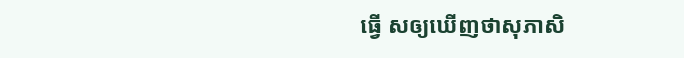ធ្វើ សឲ្យឃើញថាសុភាសិ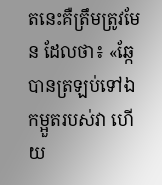តនេះគឺត្រឹមត្រូវមែន ដែលថា៖ «ឆ្កែបានត្រឡប់ទៅឯកម្អួតរបស់វា ហើយ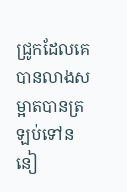ជ្រូកដែលគេបានលាងសម្អាតបានត្រឡប់ទៅននៀ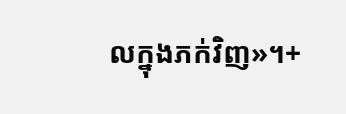លក្នុងភក់វិញ»។+